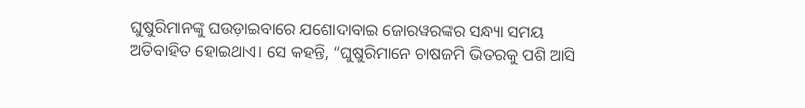ଘୁଷୁରିମାନଙ୍କୁ ଘଉଡ଼ାଇବାରେ ଯଶୋଦାବାଇ ଜୋରୱରଙ୍କର ସନ୍ଧ୍ୟା ସମୟ ଅତିବାହିତ ହୋଇଥାଏ। ସେ କହନ୍ତି, “ଘୁଷୁରିମାନେ ଚାଷଜମି ଭିତରକୁ ପଶି ଆସି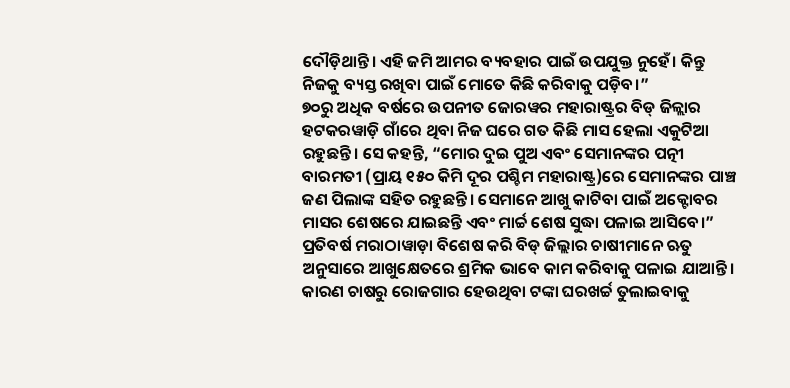ଦୌଡ଼ିଥାନ୍ତି। ଏହି ଜମି ଆମର ବ୍ୟବହାର ପାଇଁ ଉପଯୁକ୍ତ ନୁହେଁ। କିନ୍ତୁ ନିଜକୁ ବ୍ୟସ୍ତ ରଖିବା ପାଇଁ ମୋତେ କିଛି କରିବାକୁ ପଡ଼ିବ।”
୭୦ରୁ ଅଧିକ ବର୍ଷରେ ଉପନୀତ ଜୋରୱର ମହାରାଷ୍ଟ୍ରର ବିଡ୍ ଜିଳ୍ଲାର ହଟକରୱାଡ଼ି ଗାଁରେ ଥିବା ନିଜ ଘରେ ଗତ କିଛି ମାସ ହେଲା ଏକୁଟିଆ ରହୁଛନ୍ତି। ସେ କହନ୍ତି, “ମୋର ଦୁଇ ପୁଅ ଏବଂ ସେମାନଙ୍କର ପତ୍ନୀ ବାରମତୀ (ପ୍ରାୟ ୧୫୦ କିମି ଦୂର ପଶ୍ଚିମ ମହାରାଷ୍ଟ୍ର)ରେ ସେମାନଙ୍କର ପାଞ୍ଚ ଜଣ ପିଲାଙ୍କ ସହିତ ରହୁଛନ୍ତି। ସେମାନେ ଆଖୁ କାଟିବା ପାଇଁ ଅକ୍ଟୋବର ମାସର ଶେଷରେ ଯାଇଛନ୍ତି ଏବଂ ମାର୍ଚ୍ଚ ଶେଷ ସୁଦ୍ଧା ପଳାଇ ଆସିବେ।”
ପ୍ରତିବର୍ଷ ମରାଠାୱାଡ଼ା ବିଶେଷ କରି ବିଡ୍ ଜିଲ୍ଲାର ଚାଷୀମାନେ ଋତୁ ଅନୁସାରେ ଆଖୁକ୍ଷେତରେ ଶ୍ରମିକ ଭାବେ କାମ କରିବାକୁ ପଳାଇ ଯାଆନ୍ତି। କାରଣ ଚାଷରୁ ରୋଜଗାର ହେଉଥିବା ଟଙ୍କା ଘରଖର୍ଚ୍ଚ ତୁଲାଇବାକୁ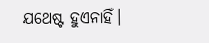ଯଥେଷ୍ଟ ହୁଏନାହିଁ।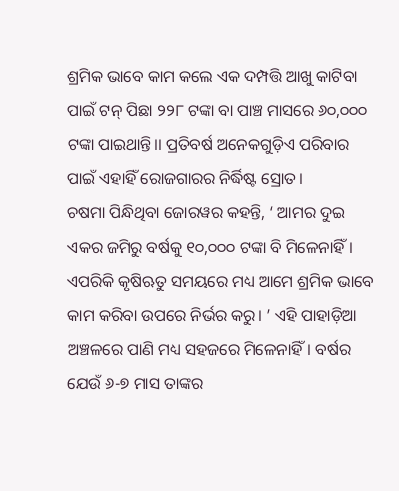ଶ୍ରମିକ ଭାବେ କାମ କଲେ ଏକ ଦମ୍ପତ୍ତି ଆଖୁ କାଟିବା ପାଇଁ ଟନ୍ ପିଛା ୨୨୮ ଟଙ୍କା ବା ପାଞ୍ଚ ମାସରେ ୬୦,୦୦୦ ଟଙ୍କା ପାଇଥାନ୍ତି।। ପ୍ରତିବର୍ଷ ଅନେକଗୁଡ଼ିଏ ପରିବାର ପାଇଁ ଏହାହିଁ ରୋଜଗାରର ନିର୍ଦ୍ଧିଷ୍ଟ ସ୍ରୋତ।
ଚଷମା ପିନ୍ଧିଥିବା ଜୋରୱର କହନ୍ତି, ‘ ଆମର ଦୁଇ ଏକର ଜମିରୁ ବର୍ଷକୁ ୧୦,୦୦୦ ଟଙ୍କା ବି ମିଳେନାହିଁ। ଏପରିକି କୃଷିଋତୁ ସମୟରେ ମଧ୍ୟ ଆମେ ଶ୍ରମିକ ଭାବେ କାମ କରିବା ଉପରେ ନିର୍ଭର କରୁ। ’ ଏହି ପାହାଡ଼ିଆ ଅଞ୍ଚଳରେ ପାଣି ମଧ୍ୟ ସହଜରେ ମିଳେନାହିଁ। ବର୍ଷର ଯେଉଁ ୬-୭ ମାସ ତାଙ୍କର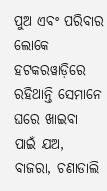ପୁଅ ଏବଂ ପରିବାର ଲୋକେ ହଟକରୱାଡ଼ିରେ ରହିଥାନ୍ତି ସେମାନେ ଘରେ ଖାଇବା ପାଇଁ ଯଅ, ବାଜରା, ଚଣାଡାଲି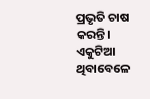ପ୍ରଭୃତି ଚାଷ କରନ୍ତି। ଏକୁଟିଆ ଥିବାବେଳେ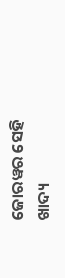ଜୋରୱର ସେହି ଖାଦ୍ୟ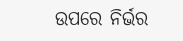ଉପରେ ନିର୍ଭର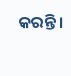କରନ୍ତି।